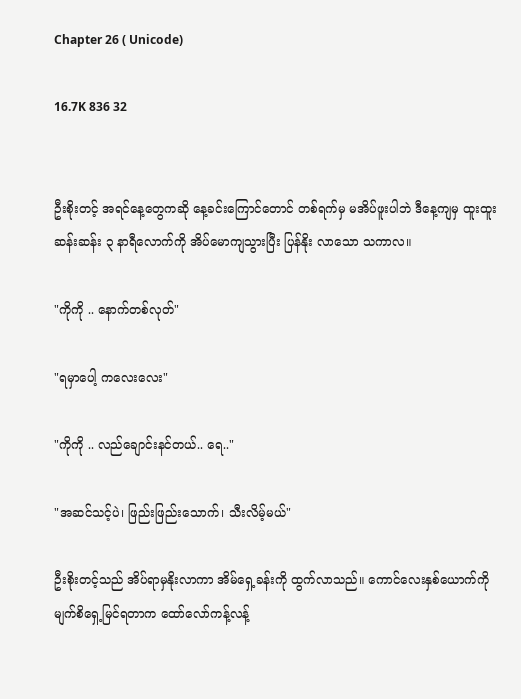Chapter 26 ( Unicode)

16.7K 836 32


ဦးစိုးတင့် အရင်နေ့တွေကဆို နေ့ခင်းကြောင်တောင် တစ်ရက်မှ မအိပ်ဖူးပါဘဲ ဒီနေ့ကျမှ ထူးထူးဆန်းဆန်း ၃ နာရီလောက်ကို အိပ်မောကျသွားပြီး ပြန်နိုး လာသော သကာလ။

"ကိုကို .. နောက်တစ်လုတ်"

"ရမှာပေါ့ ကလေးလေး"

"ကိုကို .. လည်ချောင်းနင်တယ်.. ရေ.."

"အဆင်သင့်ပဲ၊ ဖြည်းဖြည်းသောက်၊ သီးလိမ့်မယ်"

ဦးစိုးတင့်သည် အိပ်ရာမှနိုးလာကာ အိမ်ရှေ့ခန်းကို ထွက်လာသည်။ ကောင်လေးနှစ်ယောက်ကို မျက်စိရှေ့မြင်ရတာက ထော်လော်ကန့်လန့်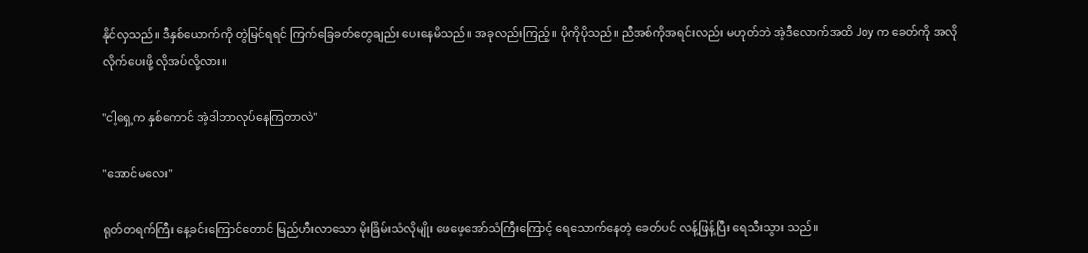နိုင်လှသည်။ ဒီနှစ်ယောက်ကို တွဲမြင်ရရင် ကြက်ခြေခတ်တွေချည်း ပေးနေမိသည်။ အခုလည်းကြည့်။ ပိုကိုပိုသည်။ ညီအစ်ကိုအရင်းလည်း မဟုတ်ဘဲ အဲ့ဒီလောက်အထိ Joy က ခေတ်ကို အလိုလိုက်ပေးဖို့ လိုအပ်လို့လား။

"ငါ့ရှေ့က နှစ်ကောင် အဲ့ဒါဘာလုပ်နေကြတာလဲ"

"အောင်မလေး"

ရုတ်တရက်ကြီး နေ့ခင်းကြောင်တောင် မြည်ဟီးလာသော မိုးခြိမ်းသံလိုမျိုး ဖေဖေ့အော်သံကြီးကြောင့် ရေသောက်နေတဲ့ ခေတ်ပင် လန့်ဖြန့်ပြီး ရေသီးသွား သည်။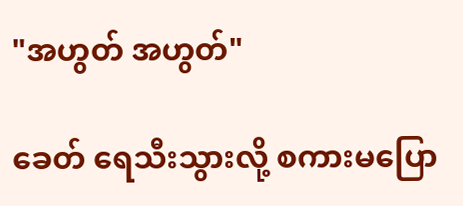"အဟွတ် အဟွတ်"

ခေတ် ရေသီးသွားလို့ စကားမပြော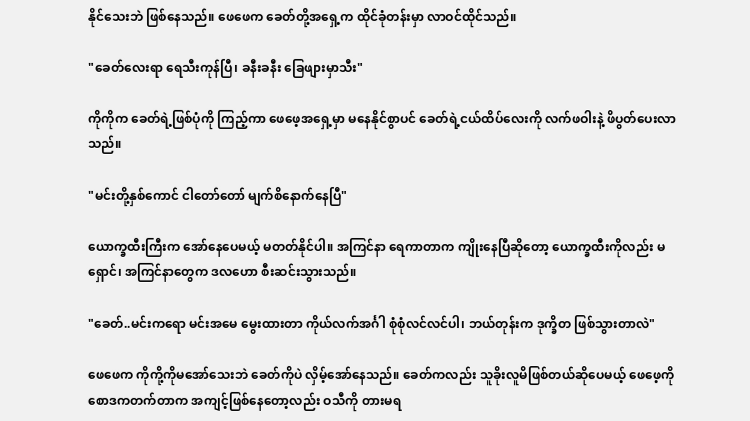နိုင်သေးဘဲ ဖြစ်နေသည်။ ဖေဖေက ခေတ်တို့အရှေ့က ထိုင်ခုံတန်းမှာ လာဝင်ထိုင်သည်။

"ခေတ်လေးရာ ရေသီးကုန်ပြီ၊ ခနီးခနီး ခြေဖျားမှာသီး"

ကိုကိုက ခေတ်ရဲ့ဖြစ်ပုံကို ကြည့်ကာ ဖေဖေ့အရှေ့မှာ မနေနိုင်စွာပင် ခေတ်ရဲ့ငယ်ထိပ်လေးကို လက်ဖဝါးနဲ့ ဖိပွတ်ပေးလာသည်။

"မင်းတို့နှစ်ကောင် ငါတော်တော် မျက်စိနောက်နေပြီ"

ယောက္ခထီးကြီးက အော်နေပေမယ့် မတတ်နိုင်ပါ။ အကြင်နာ ရေကာတာက ကျိုးနေပြီဆိုတော့ ယောက္ခထီးကိုလည်း မရှောင်၊ အကြင်နာတွေက ဒလဟော စီးဆင်းသွားသည်။

"ခေတ်..မင်းကရော မင်းအမေ မွေးထားတာ ကိုယ်လက်အင်္ဂါ စုံစုံလင်လင်ပါ၊ ဘယ်တုန်းက ဒုက္ခိတ ဖြစ်သွားတာလဲ"

ဖေဖေက ကိုကို့ကိုမအော်သေးဘဲ ခေတ်ကိုပဲ လှိမ့်အော်နေသည်။ ခေတ်ကလည်း သူခိုးလူမိဖြစ်တယ်ဆိုပေမယ့် ဖေဖေ့ကို စောဒကတက်တာက အကျင့်ဖြစ်နေတော့လည်း ဝသီကို တားမရ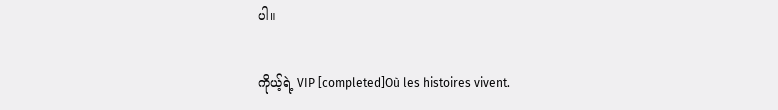ပါ။

ကိုယ့်ရဲ့ VIP [completed]Où les histoires vivent.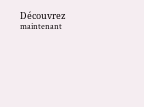Découvrez maintenant